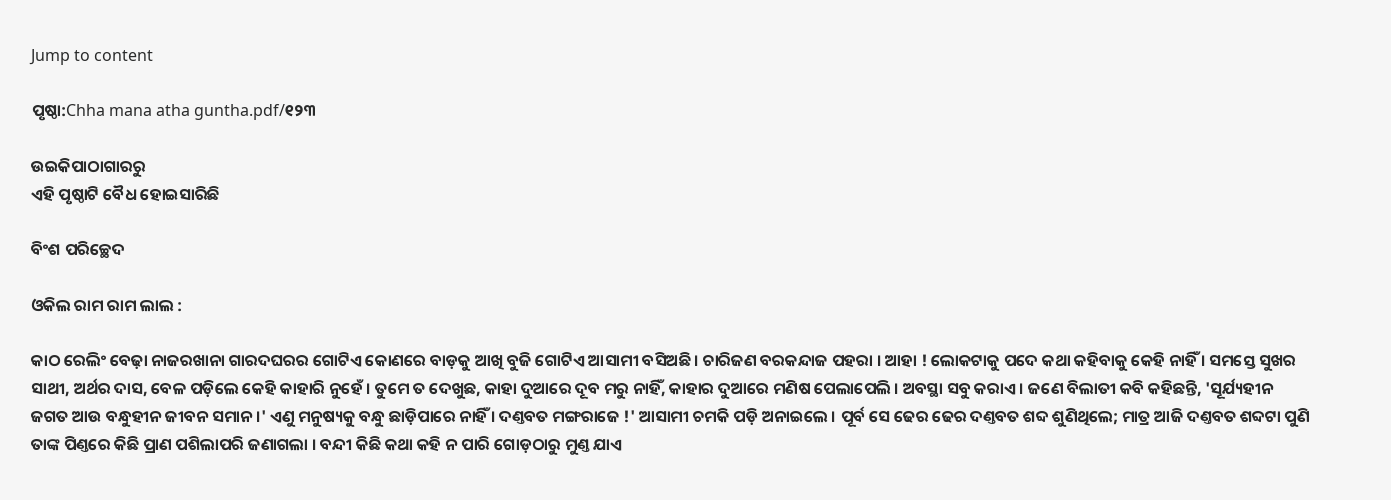Jump to content

ପୃଷ୍ଠା:Chha mana atha guntha.pdf/୧୨୩

ଉଇକିପାଠାଗାର‌ରୁ
ଏହି ପୃଷ୍ଠାଟି ବୈଧ ହୋଇସାରିଛି

ବିଂଶ ପରିଚ୍ଛେଦ

ଓକିଲ ରାମ ରାମ ଲାଲ :

କାଠ ରେଲିଂ ବେଢ଼ା ନାଜରଖାନା ଗାରଦଘରର ଗୋଟିଏ କୋଣରେ ବାଡ଼କୁ ଆଖି ବୁଜି ଗୋଟିଏ ଆସାମୀ ବସିଅଛି । ଚାରିଜଣ ବରକନ୍ଦାଜ ପହରା । ଆହା ! ଲୋକଟାକୁ ପଦେ କଥା କହିବାକୁ କେହି ନାହିଁ । ସମସ୍ତେ ସୁଖର ସାଥୀ, ଅର୍ଥର ଦାସ, ବେଳ ପଡ଼ିଲେ କେହି କାହାରି ନୁହେଁ । ତୁମେ ତ ଦେଖୁଛ, କାହା ଦୁଆରେ ଦୂବ ମରୁ ନାହିଁ, କାହାର ଦୁଆରେ ମଣିଷ ପେଲାପେଲି । ଅବସ୍ଥା ସବୁ କରାଏ । ଜଣେ ବିଲାତୀ କବି କହିଛନ୍ତି, 'ସୂର୍ଯ୍ୟହୀନ ଜଗତ ଆଉ ବନ୍ଧୁହୀନ ଜୀବନ ସମାନ ।' ଏଣୁ ମନୁଷ୍ୟକୁ ବନ୍ଧୁ ଛାଡ଼ିପାରେ ନାହିଁ । ଦଣ୍ତବତ ମଙ୍ଗରାଜେ !' ଆସାମୀ ଚମକି ପଡ଼ି ଅନାଇଲେ । ପୂର୍ବ ସେ ଢେର ଢେର ଦଣ୍ତବତ ଶବ୍ଦ ଶୁଣିଥିଲେ; ମାତ୍ର ଆଜି ଦଣ୍ତବତ ଶବ୍ଦଟା ପୁଣି ତାଙ୍କ ପିଣ୍ତରେ କିଛି ପ୍ରାଣ ପଶିଲାପରି ଜଣାଗଲା । ବନ୍ଦୀ କିଛି କଥା କହି ନ ପାରି ଗୋଡ଼ଠାରୁ ମୁଣ୍ତ ଯାଏ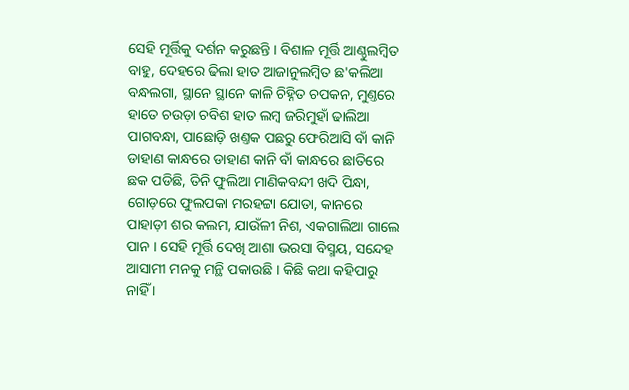ସେହି ମୂର୍ତ୍ତିକୁ ଦର୍ଶନ କରୁଛନ୍ତି । ବିଶାଳ ମୂର୍ତ୍ତି ଆଣ୍ଠୁଲମ୍ବିତ ବାହୁ, ଦେହରେ ଢିଲା ହାତ ଆଜାନୁଲମ୍ବିତ ଛ'କଲିଆ ବନ୍ଧଲଗା, ସ୍ଥାନେ ସ୍ଥାନେ କାଳି ଚିହ୍ନିତ ଚପକନ, ମୁଣ୍ତରେ ହାତେ ଚଉଡ଼ା ଚବିଶ ହାତ ଲମ୍ବ ଜରିମୁହାଁ ଢାଲିଆ ପାଗବନ୍ଧା, ପାଛୋଡ଼ି ଖଣ୍ତକ ପଛରୁ ଫେରିଆସି ବାଁ କାନି ଡାହାଣ କାନ୍ଧରେ ଡାହାଣ କାନି ବାଁ କାନ୍ଧରେ ଛାତିରେ ଛକ ପଡିଛି, ତିନି ଫୁଲିଆ ମାଣିକବନ୍ଦୀ ଖଦି ପିନ୍ଧା, ଗୋଡ଼ରେ ଫୁଲପକା ମରହଟ୍ଟା ଯୋତା, କାନରେ ପାହାଡ଼ୀ ଶର କଲମ, ଯାଉଁଳୀ ନିଶ, ଏକଗାଲିଆ ଗାଲେ ପାନ । ସେହି ମୂର୍ତ୍ତି ଦେଖି ଆଶା ଭରସା ବିସ୍ମୟ, ସନ୍ଦେହ ଆସାମୀ ମନକୁ ମନ୍ଥି ପକାଉଛି । କିଛି କଥା କହିପାରୁ ନାହିଁ ।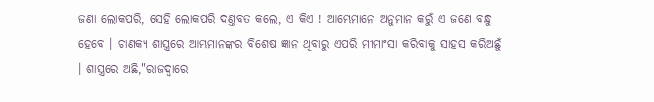ଜଣା ଲୋକପରି, ସେହି ଲୋକପରି ଦଣ୍ତବତ କଲେ, ଏ କିଏ ! ଆମ୍ଭେମାନେ ଅନୁମାନ କରୁଁ ଏ ଜଣେ ବନ୍ଧୁ ହେବେ । ଚାଣକ୍ୟ ଶାସ୍ତ୍ରରେ ଆମ୍ଭମାନଙ୍କର ବିଶେଷ ଜ୍ଞାନ ଥିବାରୁ ଏପରି ମୀମାଂସା କରିବାକୁ ସାହସ କରିଅଛୁଁ । ଶାସ୍ତ୍ରରେ ଅଛି,"ରାଜଦ୍ୱାରେ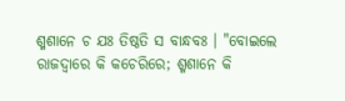ଶ୍ମଶାନେ ଚ ଯଃ ତିଷ୍ଠତି ସ ବାନ୍ଧବଃ । "ବୋଇଲେ ରାଜଦ୍ୱାରେ କି କଚେରିରେ; ଶ୍ମଶାନେ କି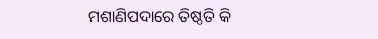ମଶାଣିପଦାରେ ତିଷ୍ଠତି କି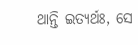ଥାନ୍ତି ଇତ୍ୟର୍ଥଃ, ସେ